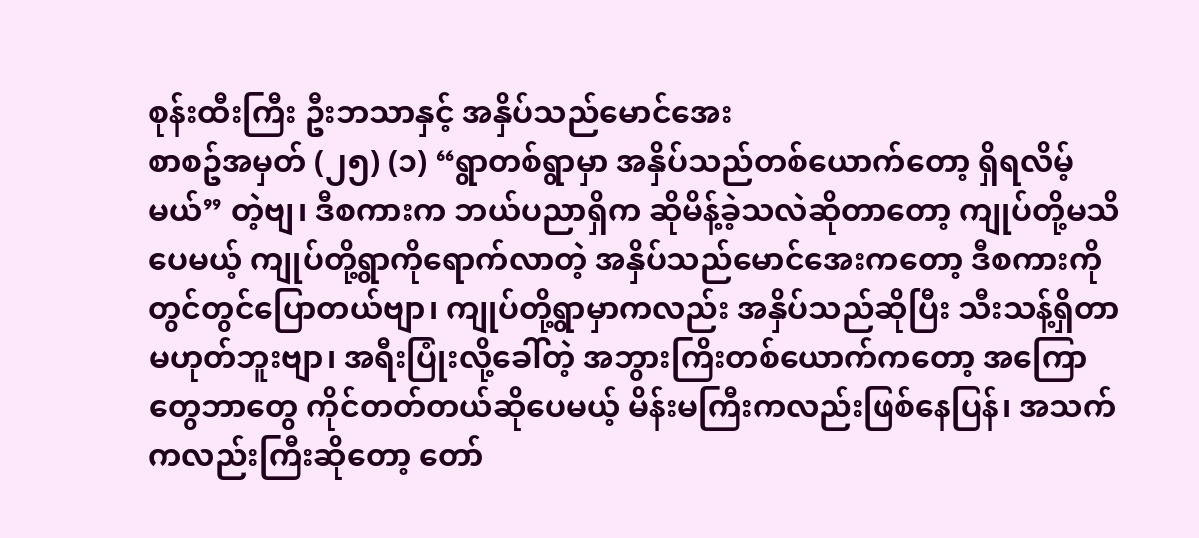စုန်းထီးကြီး ဦးဘသာနှင့် အနှိပ်သည်မောင်အေး
စာစဥ်အမှတ် (၂၅) (၁) “ရွာတစ်ရွာမှာ အနှိပ်သည်တစ်ယောက်တော့ ရှိရလိမ့်မယ်” တဲ့ဗျ၊ ဒီစကားက ဘယ်ပညာရှိက ဆိုမိန့်ခဲ့သလဲဆိုတာတော့ ကျုပ်တို့မသိပေမယ့် ကျုပ်တို့ရွာကိုရောက်လာတဲ့ အနှိပ်သည်မောင်အေးကတော့ ဒီစကားကိုတွင်တွင်ပြောတယ်ဗျာ၊ ကျုပ်တို့ရွာမှာကလည်း အနှိပ်သည်ဆိုပြီး သီးသန့်ရှိတာမဟုတ်ဘူးဗျာ၊ အရီးပြုံးလို့ခေါ်တဲ့ အဘွားကြိးတစ်ယောက်ကတော့ အကြောတွေဘာတွေ ကိုင်တတ်တယ်ဆိုပေမယ့် မိန်းမကြီးကလည်းဖြစ်နေပြန်၊ အသက်ကလည်းကြီးဆိုတော့ တော်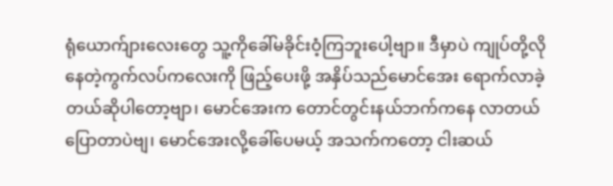ရုံယောက်ျားလေးတွေ သူ့ကိုခေါ်မခိုင်းဝံ့ကြဘူးပေါ့ဗျာ။ ဒီမှာပဲ ကျုပ်တို့လိုနေတဲ့ကွက်လပ်ကလေးကို ဖြည့်ပေးဖို့ အနှိပ်သည်မောင်အေး ရောက်လာခဲ့တယ်ဆိုပါတော့ဗျာ၊ မောင်အေးက တောင်တွင်းနယ်ဘက်ကနေ လာတယ်ပြောတာပဲဗျ၊ မောင်အေးလို့ခေါ်ပေမယ့် အသက်ကတော့ ငါးဆယ်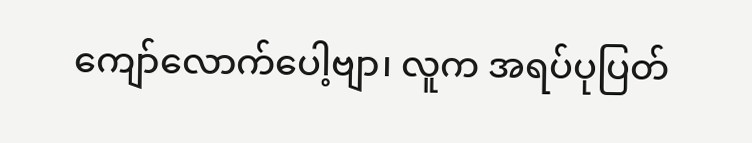ကျော်လောက်ပေါ့ဗျာ၊ လူက အရပ်ပုပြတ်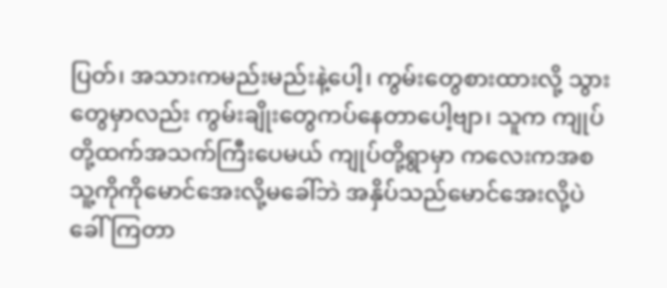ပြတ်၊ အသားကမည်းမည်းနဲ့ပေါ့၊ ကွမ်းတွေစားထားလို့ သွားတွေမှာလည်း ကွမ်းချိုးတွေကပ်နေတာပေါ့ဗျာ၊ သူက ကျုပ်တို့ထက်အသက်ကြီးပေမယ် ကျုပ်တို့ရွာမှာ ကလေးကအစ သူ့ကိုကိုမောင်အေးလို့မခေါ်ဘဲ အနှိပ်သည်မောင်အေးလို့ပဲ ခေါ်ကြတာ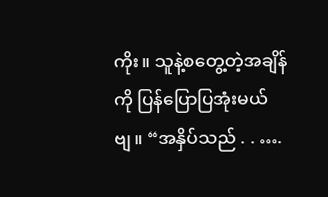ကိုး။ သူနဲ့စတွေ့တဲ့အချိန်ကို ပြန်ပြောပြအုံးမယ်ဗျ။ “အနှိပ်သည် . . ….